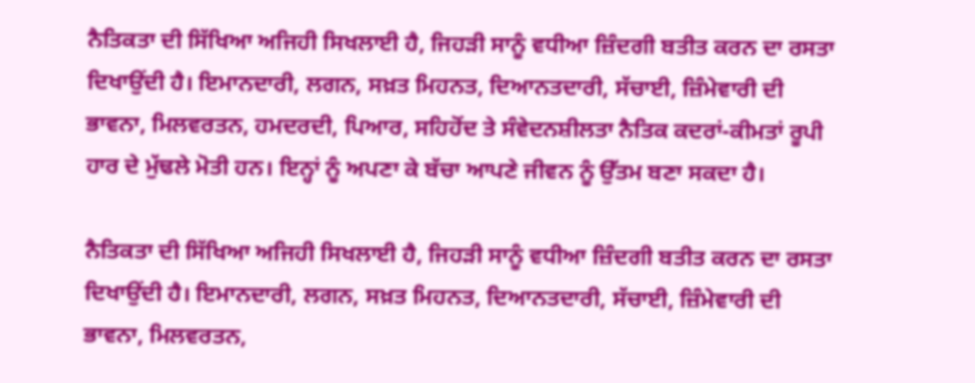ਨੈਤਿਕਤਾ ਦੀ ਸਿੱਖਿਆ ਅਜਿਹੀ ਸਿਖਲਾਈ ਹੈ, ਜਿਹੜੀ ਸਾਨੂੰ ਵਧੀਆ ਜ਼ਿੰਦਗੀ ਬਤੀਤ ਕਰਨ ਦਾ ਰਸਤਾ ਦਿਖਾਉਂਦੀ ਹੈ। ਇਮਾਨਦਾਰੀ, ਲਗਨ, ਸਖ਼ਤ ਮਿਹਨਤ, ਦਿਆਨਤਦਾਰੀ, ਸੱਚਾਈ, ਜ਼ਿੰਮੇਵਾਰੀ ਦੀ ਭਾਵਨਾ, ਮਿਲਵਰਤਨ, ਹਮਦਰਦੀ, ਪਿਆਰ, ਸਹਿਹੋਂਦ ਤੇ ਸੰਵੇਦਨਸ਼ੀਲਤਾ ਨੈਤਿਕ ਕਦਰਾਂ-ਕੀਮਤਾਂ ਰੂਪੀ ਹਾਰ ਦੇ ਮੁੱਢਲੇ ਮੋਤੀ ਹਨ। ਇਨ੍ਹਾਂ ਨੂੰ ਅਪਣਾ ਕੇ ਬੱਚਾ ਆਪਣੇ ਜੀਵਨ ਨੂੰ ਉੱਤਮ ਬਣਾ ਸਕਦਾ ਹੈ।

ਨੈਤਿਕਤਾ ਦੀ ਸਿੱਖਿਆ ਅਜਿਹੀ ਸਿਖਲਾਈ ਹੈ, ਜਿਹੜੀ ਸਾਨੂੰ ਵਧੀਆ ਜ਼ਿੰਦਗੀ ਬਤੀਤ ਕਰਨ ਦਾ ਰਸਤਾ ਦਿਖਾਉਂਦੀ ਹੈ। ਇਮਾਨਦਾਰੀ, ਲਗਨ, ਸਖ਼ਤ ਮਿਹਨਤ, ਦਿਆਨਤਦਾਰੀ, ਸੱਚਾਈ, ਜ਼ਿੰਮੇਵਾਰੀ ਦੀ ਭਾਵਨਾ, ਮਿਲਵਰਤਨ,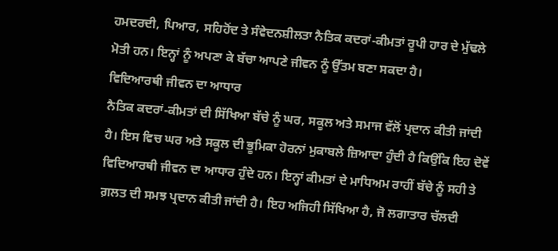ਹਮਦਰਦੀ, ਪਿਆਰ, ਸਹਿਹੋਂਦ ਤੇ ਸੰਵੇਦਨਸ਼ੀਲਤਾ ਨੈਤਿਕ ਕਦਰਾਂ-ਕੀਮਤਾਂ ਰੂਪੀ ਹਾਰ ਦੇ ਮੁੱਢਲੇ ਮੋਤੀ ਹਨ। ਇਨ੍ਹਾਂ ਨੂੰ ਅਪਣਾ ਕੇ ਬੱਚਾ ਆਪਣੇ ਜੀਵਨ ਨੂੰ ਉੱਤਮ ਬਣਾ ਸਕਦਾ ਹੈ।
ਵਿਦਿਆਰਥੀ ਜੀਵਨ ਦਾ ਆਧਾਰ
ਨੈਤਿਕ ਕਦਰਾਂ-ਕੀਮਤਾਂ ਦੀ ਸਿੱਖਿਆ ਬੱਚੇ ਨੂੰ ਘਰ, ਸਕੂਲ ਅਤੇ ਸਮਾਜ ਵੱਲੋਂ ਪ੍ਰਦਾਨ ਕੀਤੀ ਜਾਂਦੀ ਹੈ। ਇਸ ਵਿਚ ਘਰ ਅਤੇ ਸਕੂਲ ਦੀ ਭੂਮਿਕਾ ਹੋਰਨਾਂ ਮੁਕਾਬਲੇ ਜ਼ਿਆਦਾ ਹੁੰਦੀ ਹੈ ਕਿਉਂਕਿ ਇਹ ਦੋਵੇਂ ਵਿਦਿਆਰਥੀ ਜੀਵਨ ਦਾ ਆਧਾਰ ਹੁੰਦੇ ਹਨ। ਇਨ੍ਹਾਂ ਕੀਮਤਾਂ ਦੇ ਮਾਧਿਅਮ ਰਾਹੀਂ ਬੱਚੇ ਨੂੰ ਸਹੀ ਤੇ ਗ਼ਲਤ ਦੀ ਸਮਝ ਪ੍ਰਦਾਨ ਕੀਤੀ ਜਾਂਦੀ ਹੈ। ਇਹ ਅਜਿਹੀ ਸਿੱਖਿਆ ਹੈ, ਜੋ ਲਗਾਤਾਰ ਚੱਲਦੀ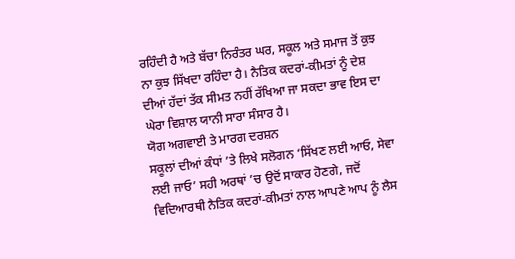ਰਹਿੰਦੀ ਹੈ ਅਤੇ ਬੱਚਾ ਨਿਰੰਤਰ ਘਰ, ਸਕੂਲ ਅਤੇ ਸਮਾਜ ਤੋਂ ਕੁਝ ਨਾ ਕੁਝ ਸਿੱਖਦਾ ਰਹਿੰਦਾ ਹੈ। ਨੈਤਿਕ ਕਦਰਾਂ-ਕੀਮਤਾਂ ਨੂੰ ਦੇਸ਼ ਦੀਆਂ ਹੱਦਾਂ ਤੱਕ ਸੀਮਤ ਨਹੀਂ ਰੱਖਿਆ ਜਾ ਸਕਦਾ ਭਾਵ ਇਸ ਦਾ ਘੇਰਾ ਵਿਸ਼ਾਲ ਯਾਨੀ ਸਾਰਾ ਸੰਸਾਰ ਹੈ।
ਯੋਗ ਅਗਵਾਈ ਤੇ ਮਾਰਗ ਦਰਸ਼ਨ
ਸਕੂਲਾਂ ਦੀਆਂ ਕੰਧਾਂ ’ਤੇ ਲਿਖੇ ਸਲੋਗਨ ‘ਸਿੱਖਣ ਲਈ ਆਓ, ਸੇਵਾ ਲਈ ਜਾਓ’ ਸਹੀ ਅਰਥਾਂ ’ਚ ਉਦੋਂ ਸਾਕਾਰ ਹੋਣਗੇ, ਜਦੋਂ ਵਿਦਿਆਰਥੀ ਨੈਤਿਕ ਕਦਰਾਂ-ਕੀਮਤਾਂ ਨਾਲ ਆਪਣੇ ਆਪ ਨੂੰ ਲੈਸ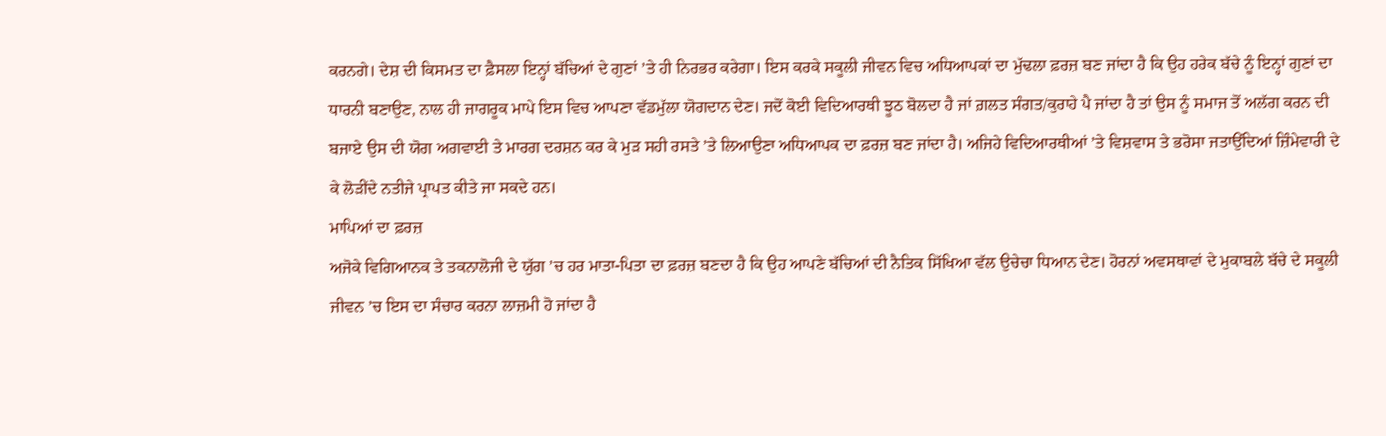ਕਰਨਗੇ। ਦੇਸ਼ ਦੀ ਕਿਸਮਤ ਦਾ ਫ਼ੈਸਲਾ ਇਨ੍ਹਾਂ ਬੱਚਿਆਂ ਦੇ ਗੁਣਾਂ ’ਤੇ ਹੀ ਨਿਰਭਰ ਕਰੇਗਾ। ਇਸ ਕਰਕੇ ਸਕੂਲੀ ਜੀਵਨ ਵਿਚ ਅਧਿਆਪਕਾਂ ਦਾ ਮੁੱਢਲਾ ਫ਼ਰਜ਼ ਬਣ ਜਾਂਦਾ ਹੈ ਕਿ ਉਹ ਹਰੇਕ ਬੱਚੇ ਨੂੰ ਇਨ੍ਹਾਂ ਗੁਣਾਂ ਦਾ ਧਾਰਨੀ ਬਣਾਉਣ, ਨਾਲ ਹੀ ਜਾਗਰੂਕ ਮਾਪੇ ਇਸ ਵਿਚ ਆਪਣਾ ਵੱਡਮੁੱਲਾ ਯੋਗਦਾਨ ਦੇਣ। ਜਦੋਂ ਕੋਈ ਵਿਦਿਆਰਥੀ ਝੂਠ ਬੋਲਦਾ ਹੈ ਜਾਂ ਗ਼ਲਤ ਸੰਗਤ/ਕੁਰਾਹੇ ਪੈ ਜਾਂਦਾ ਹੈ ਤਾਂ ਉਸ ਨੂੰ ਸਮਾਜ ਤੋਂ ਅਲੱਗ ਕਰਨ ਦੀ ਬਜਾਏ ਉਸ ਦੀ ਯੋਗ ਅਗਵਾਈ ਤੇ ਮਾਰਗ ਦਰਸ਼ਨ ਕਰ ਕੇ ਮੁੜ ਸਹੀ ਰਸਤੇ ’ਤੇ ਲਿਆਉਣਾ ਅਧਿਆਪਕ ਦਾ ਫ਼ਰਜ਼ ਬਣ ਜਾਂਦਾ ਹੈ। ਅਜਿਹੇ ਵਿਦਿਆਰਥੀਆਂ ’ਤੇ ਵਿਸ਼ਵਾਸ ਤੇ ਭਰੋਸਾ ਜਤਾਉਂਦਿਆਂ ਜ਼ਿੰਮੇਵਾਰੀ ਦੇ ਕੇ ਲੋੜੀਂਦੇ ਨਤੀਜੇ ਪ੍ਰਾਪਤ ਕੀਤੇ ਜਾ ਸਕਦੇ ਹਨ।
ਮਾਪਿਆਂ ਦਾ ਫ਼ਰਜ਼
ਅਜੋਕੇ ਵਿਗਿਆਨਕ ਤੇ ਤਕਨਾਲੋਜੀ ਦੇ ਯੁੱਗ ’ਚ ਹਰ ਮਾਤਾ-ਪਿਤਾ ਦਾ ਫ਼ਰਜ਼ ਬਣਦਾ ਹੈ ਕਿ ਉਹ ਆਪਣੇ ਬੱਚਿਆਂ ਦੀ ਨੈਤਿਕ ਸਿੱਖਿਆ ਵੱਲ ਉਚੇਚਾ ਧਿਆਨ ਦੇਣ। ਹੋਰਨਾਂ ਅਵਸਥਾਵਾਂ ਦੇ ਮੁਕਾਬਲੇ ਬੱਚੇ ਦੇ ਸਕੂਲੀ ਜੀਵਨ ’ਚ ਇਸ ਦਾ ਸੰਚਾਰ ਕਰਨਾ ਲਾਜ਼ਮੀ ਹੋ ਜਾਂਦਾ ਹੈ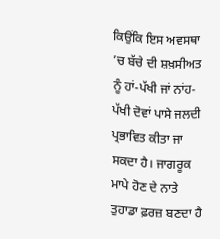ਕਿਉਂਕਿ ਇਸ ਅਵਸਥਾ ’ਚ ਬੱਚੇ ਦੀ ਸ਼ਖ਼ਸੀਅਤ ਨੂੰ ਹਾਂ-ਪੱਖੀ ਜਾਂ ਨਾਂਹ-ਪੱਖੀ ਦੋਵਾਂ ਪਾਸੇ ਜਲਦੀ ਪ੍ਰਭਾਵਿਤ ਕੀਤਾ ਜਾ ਸਕਦਾ ਹੈ। ਜਾਗਰੂਕ ਮਾਪੇ ਹੋਣ ਦੇ ਨਾਤੇ ਤੁਹਾਡਾ ਫ਼ਰਜ਼ ਬਣਦਾ ਹੈ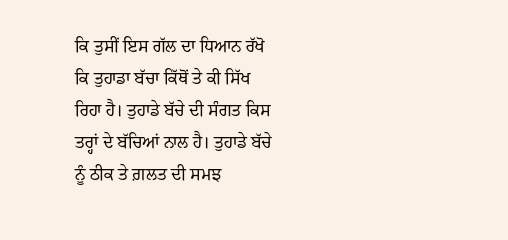ਕਿ ਤੁਸੀਂ ਇਸ ਗੱਲ ਦਾ ਧਿਆਨ ਰੱਖੋ ਕਿ ਤੁਹਾਡਾ ਬੱਚਾ ਕਿੱਥੋਂ ਤੇ ਕੀ ਸਿੱਖ ਰਿਹਾ ਹੈ। ਤੁਹਾਡੇ ਬੱਚੇ ਦੀ ਸੰਗਤ ਕਿਸ ਤਰ੍ਹਾਂ ਦੇ ਬੱਚਿਆਂ ਨਾਲ ਹੈ। ਤੁਹਾਡੇ ਬੱਚੇ ਨੂੰ ਠੀਕ ਤੇ ਗ਼ਲਤ ਦੀ ਸਮਝ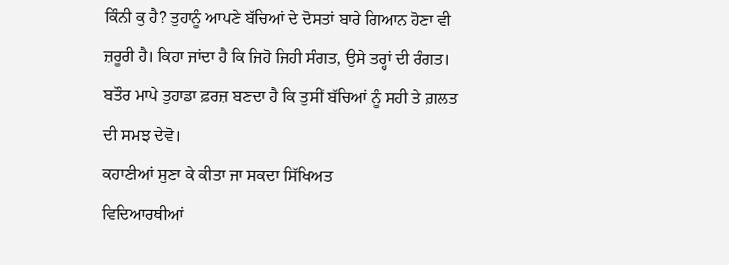ਕਿੰਨੀ ਕੁ ਹੈ? ਤੁਹਾਨੂੰ ਆਪਣੇ ਬੱਚਿਆਂ ਦੇ ਦੋਸਤਾਂ ਬਾਰੇ ਗਿਆਨ ਹੋਣਾ ਵੀ ਜ਼ਰੂਰੀ ਹੈ। ਕਿਹਾ ਜਾਂਦਾ ਹੈ ਕਿ ਜਿਹੋ ਜਿਹੀ ਸੰਗਤ, ਉਸੇ ਤਰ੍ਹਾਂ ਦੀ ਰੰਗਤ। ਬਤੌਰ ਮਾਪੇ ਤੁਹਾਡਾ ਫ਼ਰਜ਼ ਬਣਦਾ ਹੈ ਕਿ ਤੁਸੀਂ ਬੱਚਿਆਂ ਨੂੰ ਸਹੀ ਤੇ ਗ਼ਲਤ ਦੀ ਸਮਝ ਦੇਵੋ।
ਕਹਾਣੀਆਂ ਸੁਣਾ ਕੇ ਕੀਤਾ ਜਾ ਸਕਦਾ ਸਿੱਖਿਅਤ
ਵਿਦਿਆਰਥੀਆਂ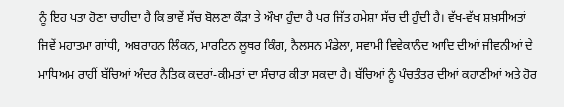ਨੂੰ ਇਹ ਪਤਾ ਹੋਣਾ ਚਾਹੀਦਾ ਹੈ ਕਿ ਭਾਵੇਂ ਸੱਚ ਬੋਲਣਾ ਕੌੜਾ ਤੇ ਔਖਾ ਹੁੰਦਾ ਹੈ ਪਰ ਜਿੱਤ ਹਮੇਸ਼ਾ ਸੱਚ ਦੀ ਹੁੰਦੀ ਹੈ। ਵੱਖ-ਵੱਖ ਸ਼ਖ਼ਸੀਅਤਾਂ ਜਿਵੇਂ ਮਹਾਤਮਾ ਗਾਂਧੀ, ਅਬਰਾਹਨ ਲਿੰਕਨ, ਮਾਰਟਿਨ ਲੂਥਰ ਕਿੰਗ, ਨੈਲਸਨ ਮੰਡੇਲਾ, ਸਵਾਮੀ ਵਿਵੇਕਾਨੰਦ ਆਦਿ ਦੀਆਂ ਜੀਵਨੀਆਂ ਦੇ ਮਾਧਿਅਮ ਰਾਹੀਂ ਬੱਚਿਆਂ ਅੰਦਰ ਨੈਤਿਕ ਕਦਰਾਂ-ਕੀਮਤਾਂ ਦਾ ਸੰਚਾਰ ਕੀਤਾ ਸਕਦਾ ਹੈ। ਬੱਚਿਆਂ ਨੂੰ ਪੰਚਤੰਤਰ ਦੀਆਂ ਕਹਾਣੀਆਂ ਅਤੇ ਹੋਰ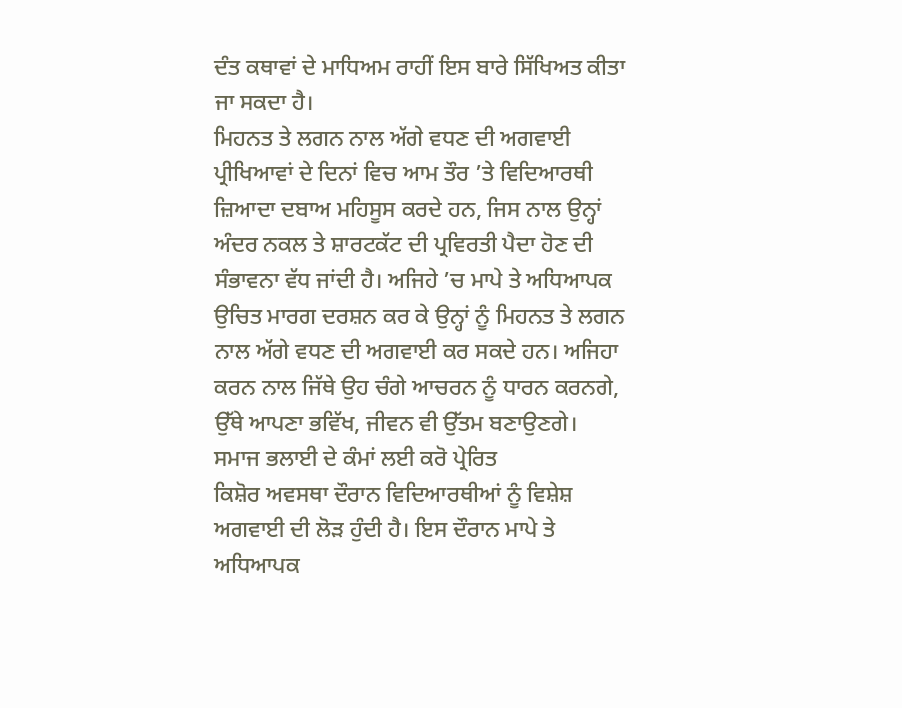ਦੰਤ ਕਥਾਵਾਂ ਦੇ ਮਾਧਿਅਮ ਰਾਹੀਂ ਇਸ ਬਾਰੇ ਸਿੱਖਿਅਤ ਕੀਤਾ ਜਾ ਸਕਦਾ ਹੈ।
ਮਿਹਨਤ ਤੇ ਲਗਨ ਨਾਲ ਅੱਗੇ ਵਧਣ ਦੀ ਅਗਵਾਈ
ਪ੍ਰੀਖਿਆਵਾਂ ਦੇ ਦਿਨਾਂ ਵਿਚ ਆਮ ਤੌਰ ’ਤੇ ਵਿਦਿਆਰਥੀ ਜ਼ਿਆਦਾ ਦਬਾਅ ਮਹਿਸੂਸ ਕਰਦੇ ਹਨ, ਜਿਸ ਨਾਲ ਉਨ੍ਹਾਂ ਅੰਦਰ ਨਕਲ ਤੇ ਸ਼ਾਰਟਕੱਟ ਦੀ ਪ੍ਰਵਿਰਤੀ ਪੈਦਾ ਹੋਣ ਦੀ ਸੰਭਾਵਨਾ ਵੱਧ ਜਾਂਦੀ ਹੈ। ਅਜਿਹੇ ’ਚ ਮਾਪੇ ਤੇ ਅਧਿਆਪਕ ਉਚਿਤ ਮਾਰਗ ਦਰਸ਼ਨ ਕਰ ਕੇ ਉਨ੍ਹਾਂ ਨੂੰ ਮਿਹਨਤ ਤੇ ਲਗਨ ਨਾਲ ਅੱਗੇ ਵਧਣ ਦੀ ਅਗਵਾਈ ਕਰ ਸਕਦੇ ਹਨ। ਅਜਿਹਾ ਕਰਨ ਨਾਲ ਜਿੱਥੇ ਉਹ ਚੰਗੇ ਆਚਰਨ ਨੂੰ ਧਾਰਨ ਕਰਨਗੇ, ਉੱਥੇ ਆਪਣਾ ਭਵਿੱਖ, ਜੀਵਨ ਵੀ ਉੱਤਮ ਬਣਾਉਣਗੇ।
ਸਮਾਜ ਭਲਾਈ ਦੇ ਕੰਮਾਂ ਲਈ ਕਰੋ ਪ੍ਰੇਰਿਤ
ਕਿਸ਼ੋਰ ਅਵਸਥਾ ਦੌਰਾਨ ਵਿਦਿਆਰਥੀਆਂ ਨੂੰ ਵਿਸ਼ੇਸ਼ ਅਗਵਾਈ ਦੀ ਲੋੜ ਹੁੰਦੀ ਹੈ। ਇਸ ਦੌਰਾਨ ਮਾਪੇ ਤੇ ਅਧਿਆਪਕ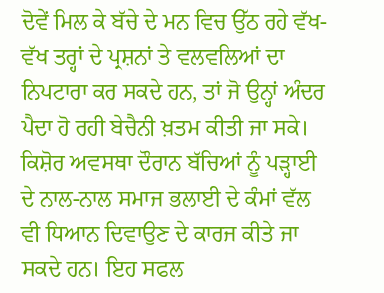ਦੋਵੇਂ ਮਿਲ ਕੇ ਬੱਚੇ ਦੇ ਮਨ ਵਿਚ ਉੱਠ ਰਹੇ ਵੱਖ-ਵੱਖ ਤਰ੍ਹਾਂ ਦੇ ਪ੍ਰਸ਼ਨਾਂ ਤੇ ਵਲਵਲਿਆਂ ਦਾ ਨਿਪਟਾਰਾ ਕਰ ਸਕਦੇ ਹਨ, ਤਾਂ ਜੋ ਉਨ੍ਹਾਂ ਅੰਦਰ ਪੈਦਾ ਹੋ ਰਹੀ ਬੇਚੈਨੀ ਖ਼ਤਮ ਕੀਤੀ ਜਾ ਸਕੇ। ਕਿਸ਼ੋਰ ਅਵਸਥਾ ਦੌਰਾਨ ਬੱਚਿਆਂ ਨੂੰ ਪੜ੍ਹਾਈ ਦੇ ਨਾਲ-ਨਾਲ ਸਮਾਜ ਭਲਾਈ ਦੇ ਕੰਮਾਂ ਵੱਲ ਵੀ ਧਿਆਨ ਦਿਵਾਉਣ ਦੇ ਕਾਰਜ ਕੀਤੇ ਜਾ ਸਕਦੇ ਹਨ। ਇਹ ਸਫਲ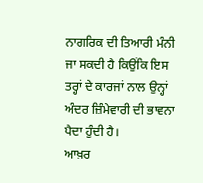ਨਾਗਰਿਕ ਦੀ ਤਿਆਰੀ ਮੰਨੀ ਜਾ ਸਕਦੀ ਹੈ ਕਿਉਂਕਿ ਇਸ ਤਰ੍ਹਾਂ ਦੇ ਕਾਰਜਾਂ ਨਾਲ ਉਨ੍ਹਾਂ ਅੰਦਰ ਜ਼ਿੰਮੇਵਾਰੀ ਦੀ ਭਾਵਨਾ ਪੈਦਾ ਹੁੰਦੀ ਹੈ।
ਆਖ਼ਰ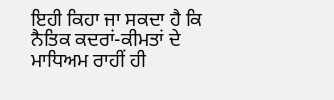ਇਹੀ ਕਿਹਾ ਜਾ ਸਕਦਾ ਹੈ ਕਿ ਨੈਤਿਕ ਕਦਰਾਂ-ਕੀਮਤਾਂ ਦੇ ਮਾਧਿਅਮ ਰਾਹੀਂ ਹੀ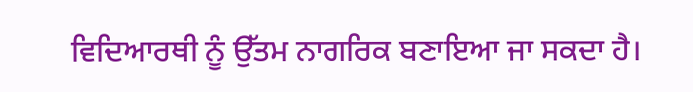ਵਿਦਿਆਰਥੀ ਨੂੰ ਉੱਤਮ ਨਾਗਰਿਕ ਬਣਾਇਆ ਜਾ ਸਕਦਾ ਹੈ।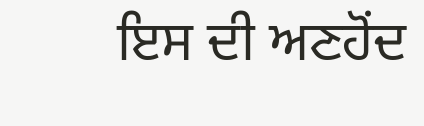ਇਸ ਦੀ ਅਣਹੋਂਦ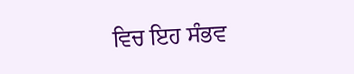ਵਿਚ ਇਹ ਸੰਭਵ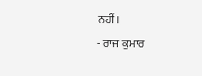ਨਹੀਂ।
- ਰਾਜ ਕੁਮਾਰ